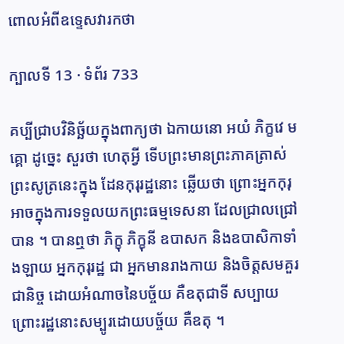ពោលអំពីឧទ្ទេសវារកថា

ក្បាលទី 13 · ទំព័រ 733

គប្បីជ្រាបវិនិច្ឆ័យក្នុងពាក្យថា ឯកាយនោ អយំ ភិក្ខវេ មគ្គោ ដូច្នេះ សួរថា ហេតុអ្វី ទើបព្រះមានព្រះភាគត្រាស់ព្រះសូត្រនេះក្នុង ដែនកុរុរដ្ឋនោះ ឆ្លើយថា ព្រោះអ្នកកុរុអាចក្នុងការទទួលយកព្រះធម្មទេសនា ដែលជ្រាលជ្រៅបាន ។ បានឮថា ភិក្ខុ ភិក្ខុនី ឧបាសក និងឧបាសិកាទាំងឡាយ អ្នកកុរុរដ្ឋ ជា អ្នកមានរាងកាយ និងចិត្តសមគួរជានិច្ច ដោយអំណាចនៃបច្ច័យ គឺឧតុជាទី សប្បាយ ព្រោះរដ្ឋនោះសម្បូរដោយបច្ច័យ គឺឧតុ ។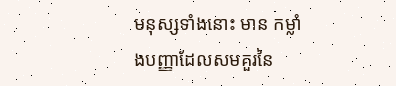មនុស្សទាំងនោះ មាន កម្លាំងបញ្ញាដែលសមគួរនៃ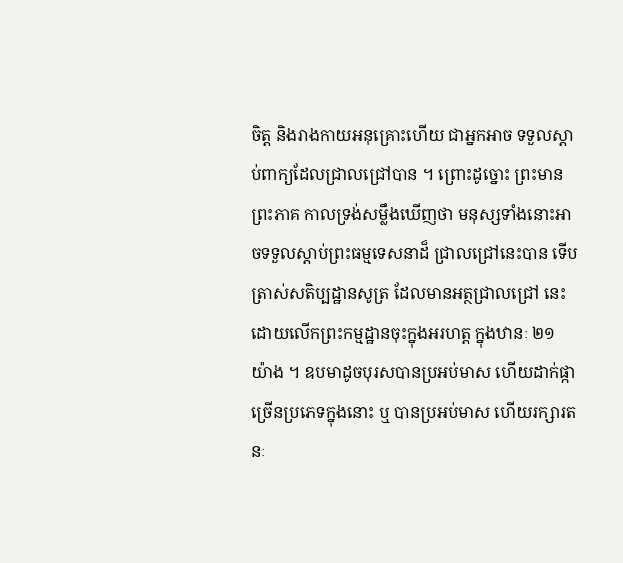ចិត្ត និងរាងកាយអនុគ្រោះហើយ ជាអ្នកអាច ទទួលស្តាប់ពាក្យដែលជ្រាលជ្រៅបាន ។ ព្រោះដូច្នោះ ព្រះមានព្រះភាគ កាលទ្រង់សម្លឹងឃើញថា មនុស្សទាំងនោះអាចទទួលស្តាប់ព្រះធម្មទេសនាដ៏ ជ្រាលជ្រៅនេះបាន ទើបត្រាស់សតិប្បដ្ឋានសូត្រ ដែលមានអត្ថជ្រាលជ្រៅ នេះ ដោយលើកព្រះកម្មដ្ឋានចុះក្នុងអរហត្ត ក្នុងឋានៈ ២១ យ៉ាង ។ ឧបមាដូចបុរសបានប្រអប់មាស ហើយដាក់ផ្កាច្រើនប្រភេទក្នុងនោះ ឬ បានប្រអប់មាស ហើយរក្សារតនៈ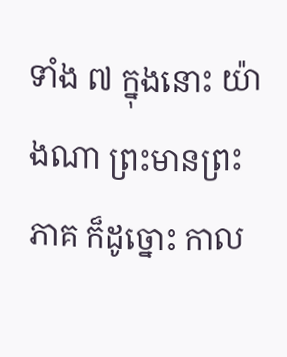ទាំង ៧ ក្នុងនោះ យ៉ាងណា ព្រះមានព្រះភាគ ក៏ដូច្នោះ កាល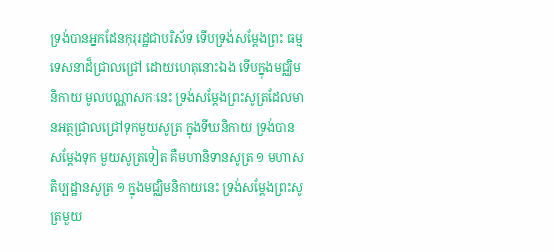ទ្រង់បានអ្នកដែនកុរុរដ្ឋជាបរិស័ទ ទើបទ្រង់សម្តែងព្រះ ធម្មទេសនាដ៏ជ្រាលជ្រៅ ដោយហេតុនោះឯង ទើបក្នុងមជ្ឈិមនិកាយ មូលបណ្ណាសកៈនេះ ទ្រង់សម្តែងព្រះសូត្រដែលមានអត្ថជ្រាលជ្រៅទុកមួយសូត្រ ក្នុងទីឃនិកាយ ទ្រង់បានសម្តែងទុក មួយសូត្រទៀត គឺមហានិទានសូត្រ ១ មហាសតិប្បដ្ឋានសូត្រ ១ ក្នុងមជ្ឈិមនិកាយនេះ ទ្រង់សម្តែងព្រះសូត្រមួយ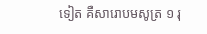ទៀត គឺសារោបមសូត្រ ១ រុ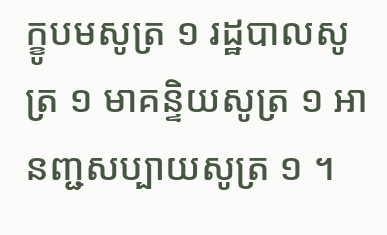ក្ខូបមសូត្រ ១ រដ្ឋបាលសូត្រ ១ មាគន្ទិយសូត្រ ១ អានញ្ជសប្បាយសូត្រ ១ ។